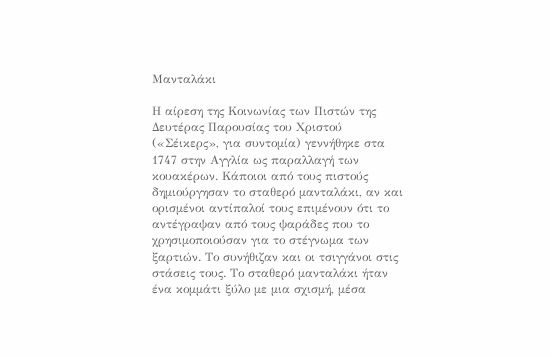Μανταλάκι

Η αίρεση της Κοινωνίας των Πιστών της Δευτέρας Παρουσίας του Χριστού («Σέικερς», για συντομία) γεννήθηκε στα 1747 στην Αγγλία ως παραλλαγή των κουακέρων. Κάποιοι από τους πιστούς δημιούργησαν το σταθερό μανταλάκι, αν και ορισμένοι αντίπαλοί τους επιμένουν ότι το αντέγραψαν από τους ψαράδες που το χρησιμοποιούσαν για το στέγνωμα των ξαρτιών. Το συνήθιζαν και οι τσιγγάνοι στις στάσεις τους. Το σταθερό μανταλάκι ήταν ένα κομμάτι ξύλο με μια σχισμή, μέσα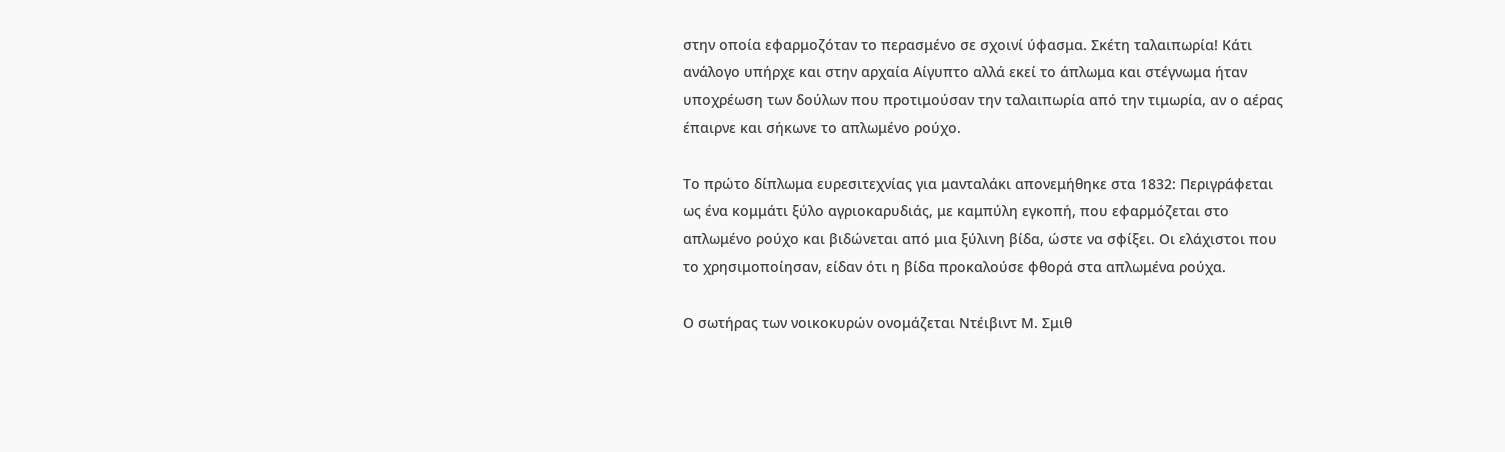στην οποία εφαρμοζόταν το περασμένο σε σχοινί ύφασμα. Σκέτη ταλαιπωρία! Κάτι ανάλογο υπήρχε και στην αρχαία Αίγυπτο αλλά εκεί το άπλωμα και στέγνωμα ήταν υποχρέωση των δούλων που προτιμούσαν την ταλαιπωρία από την τιμωρία, αν ο αέρας έπαιρνε και σήκωνε το απλωμένο ρούχο.

Το πρώτο δίπλωμα ευρεσιτεχνίας για μανταλάκι απονεμήθηκε στα 1832: Περιγράφεται ως ένα κομμάτι ξύλο αγριοκαρυδιάς, με καμπύλη εγκοπή, που εφαρμόζεται στο απλωμένο ρούχο και βιδώνεται από μια ξύλινη βίδα, ώστε να σφίξει. Οι ελάχιστοι που το χρησιμοποίησαν, είδαν ότι η βίδα προκαλούσε φθορά στα απλωμένα ρούχα.

Ο σωτήρας των νοικοκυρών ονομάζεται Ντέιβιντ Μ. Σμιθ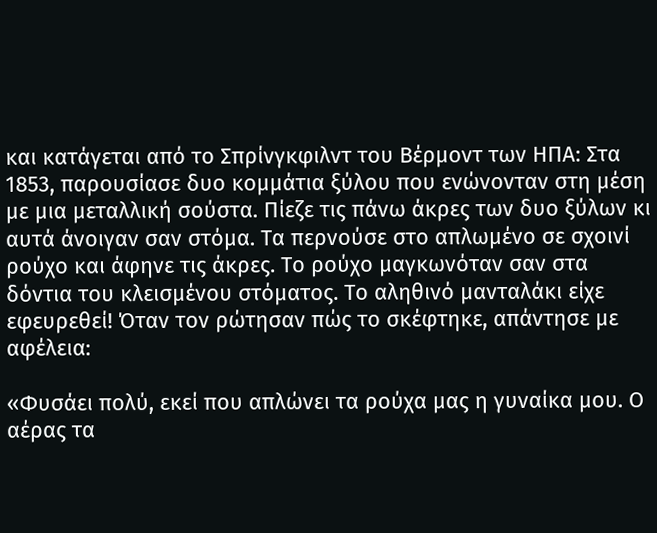και κατάγεται από το Σπρίνγκφιλντ του Βέρμοντ των ΗΠΑ: Στα 1853, παρουσίασε δυο κομμάτια ξύλου που ενώνονταν στη μέση με μια μεταλλική σούστα. Πίεζε τις πάνω άκρες των δυο ξύλων κι αυτά άνοιγαν σαν στόμα. Τα περνούσε στο απλωμένο σε σχοινί ρούχο και άφηνε τις άκρες. Το ρούχο μαγκωνόταν σαν στα δόντια του κλεισμένου στόματος. Το αληθινό μανταλάκι είχε εφευρεθεί! Όταν τον ρώτησαν πώς το σκέφτηκε, απάντησε με αφέλεια:

«Φυσάει πολύ, εκεί που απλώνει τα ρούχα μας η γυναίκα μου. Ο αέρας τα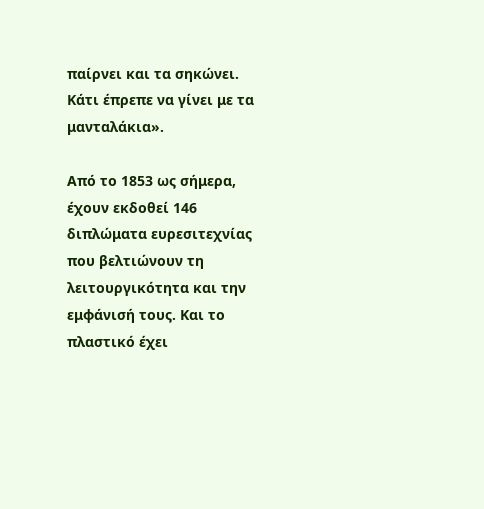παίρνει και τα σηκώνει. Κάτι έπρεπε να γίνει με τα μανταλάκια».

Από το 1853 ως σήμερα, έχουν εκδοθεί 146 διπλώματα ευρεσιτεχνίας που βελτιώνουν τη λειτουργικότητα και την εμφάνισή τους. Και το πλαστικό έχει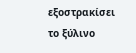εξοστρακίσει το ξύλινο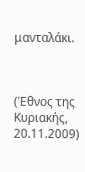μανταλάκι.



(Έθνος της Κυριακής, 20.11.2009)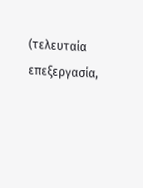(τελευταία επεξεργασία,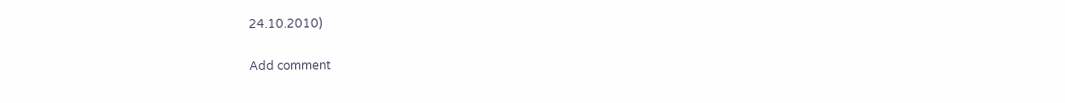24.10.2010)

Add comment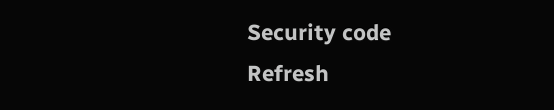Security code
Refresh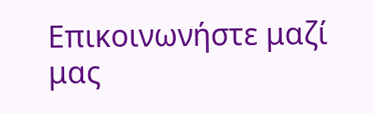Επικοινωνήστε μαζί μας